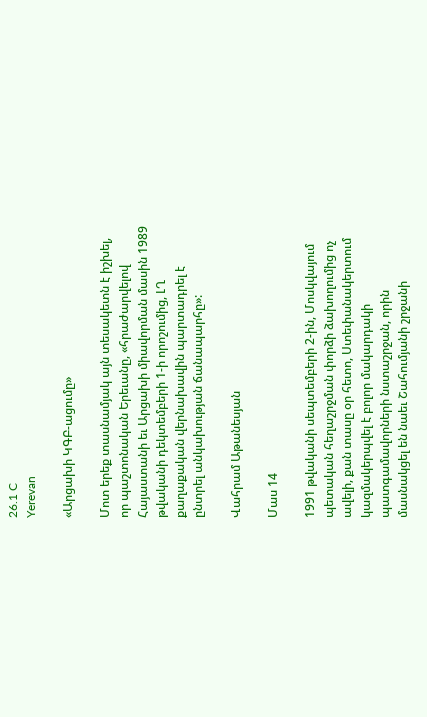26.1 C
Yerevan

«Արցախի ԿԳԲ-ացումը»

Մոտ երեք տասնամյակ այն տեսակետն է իշխել, որ պաշտոնական Երեւանը, «հրաժարվելով Հայաստանի եւ Արցախի միավորման մասին 1989 թվականի դեկտեմբերի 1‑ի որոշումից, ԼՂ քաղաքական վերնախավին պարտադրել է ընտրել անկախության ճանապարհը»:

Վահրամ Աթանեսյան

Մաս 14

1991 թվականի սեպտեմբերի 2‑ին, Մոսկվայում պետական հեղաշրջման փորձի ձախողումից ոչ ավելի, քան տասը օր հետո, Ստեփանակերտում կազմակերպվել է բոլոր մակարդակի պատգամավորների նստաշրջան, որին մասնակցել են նաեւ Շահումյանի շրջանի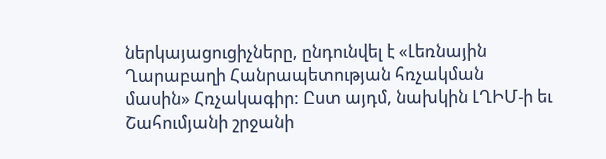ներկայացուցիչները, ընդունվել է «Լեռնային Ղարաբաղի Հանրապետության հռչակման մասին» Հռչակագիր: Ըստ այդմ, նախկին ԼՂԻՄ‑ի եւ Շահումյանի շրջանի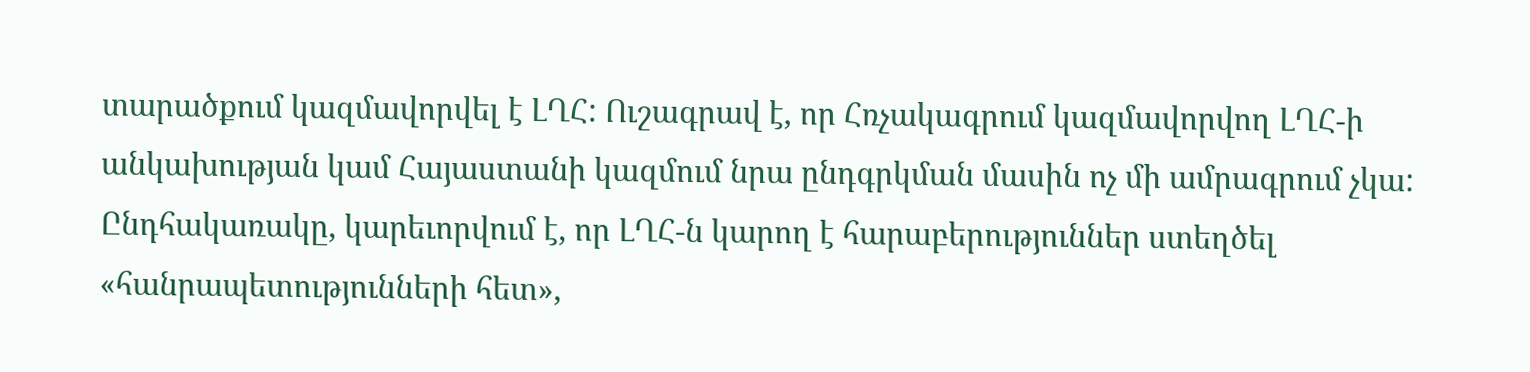տարածքում կազմավորվել է ԼՂՀ: Ուշագրավ է, որ Հռչակագրում կազմավորվող ԼՂՀ‑ի անկախության կամ Հայաստանի կազմում նրա ընդգրկման մասին ոչ մի ամրագրում չկա: Ընդհակառակը, կարեւորվում է, որ ԼՂՀ‑ն կարող է հարաբերություններ ստեղծել «հանրապետությունների հետ»,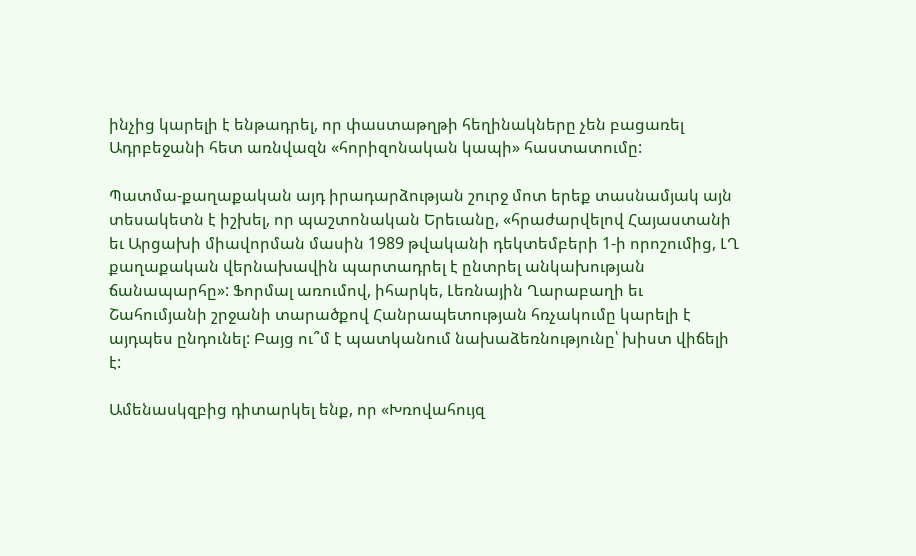ինչից կարելի է ենթադրել, որ փաստաթղթի հեղինակները չեն բացառել Ադրբեջանի հետ առնվազն «հորիզոնական կապի» հաստատումը:

Պատմա-քաղաքական այդ իրադարձության շուրջ մոտ երեք տասնամյակ այն տեսակետն է իշխել, որ պաշտոնական Երեւանը, «հրաժարվելով Հայաստանի եւ Արցախի միավորման մասին 1989 թվականի դեկտեմբերի 1‑ի որոշումից, ԼՂ քաղաքական վերնախավին պարտադրել է ընտրել անկախության ճանապարհը»: Ֆորմալ առումով, իհարկե, Լեռնային Ղարաբաղի եւ Շահումյանի շրջանի տարածքով Հանրապետության հռչակումը կարելի է այդպես ընդունել: Բայց ու՞մ է պատկանում նախաձեռնությունը՝ խիստ վիճելի է:

Ամենասկզբից դիտարկել ենք, որ «Խռովահույզ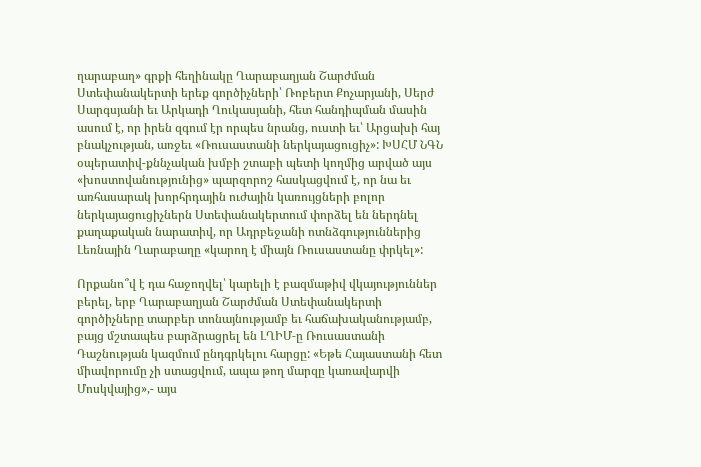ղարաբաղ» գրքի հեղինակը Ղարաբաղյան Շարժման Ստեփանակերտի երեք գործիչների՝ Ռոբերտ Քոչարյանի, Սերժ Սարգսյանի եւ Արկադի Ղուկասյանի, հետ հանդիպման մասին ասում է, որ իրեն զգում էր որպես նրանց, ուստի եւ՝ Արցախի հայ բնակչության, առջեւ «Ռուսաստանի ներկայացուցիչ»: ԽՍՀՄ ՆԳՆ օպերատիվ-քննչական խմբի շտաբի պետի կողմից արված այս «խոստովանությունից» պարզորոշ հասկացվում է, որ նա եւ առհասարակ խորհրդային ուժային կառույցների բոլոր ներկայացուցիչներն Ստեփանակերտում փորձել են ներդնել քաղաքական նարատիվ, որ Ադրբեջանի ոտնձգություններից Լեռնային Ղարաբաղը «կարող է միայն Ռուսաստանը փրկել»:

Որքանո՞վ է դա հաջողվել՝ կարելի է բազմաթիվ վկայություններ բերել, երբ Ղարաբաղյան Շարժման Ստեփանակերտի գործիչները տարբեր տոնայնությամբ եւ հաճախականությամբ, բայց մշտապես բարձրացրել են ԼՂԻՄ‑ը Ռուսաստանի Դաշնության կազմում ընդգրկելու հարցը: «Եթե Հայաստանի հետ միավորումը չի ստացվում, ապա թող մարզը կառավարվի Մոսկվայից»,- այս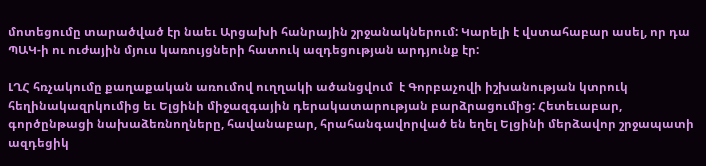մոտեցումը տարածված էր նաեւ Արցախի հանրային շրջանակներում: Կարելի է վստահաբար ասել, որ դա ՊԱԿ‑ի ու ուժային մյուս կառույցների հատուկ ազդեցության արդյունք էր:

ԼՂՀ հռչակումը քաղաքական առումով ուղղակի ածանցվում  է Գորբաչովի իշխանության կտրուկ հեղինակազրկումից եւ Ելցինի միջազգային դերակատարության բարձրացումից: Հետեւաբար, գործընթացի նախաձեռնողները, հավանաբար, հրահանգավորված են եղել Ելցինի մերձավոր շրջապատի ազդեցիկ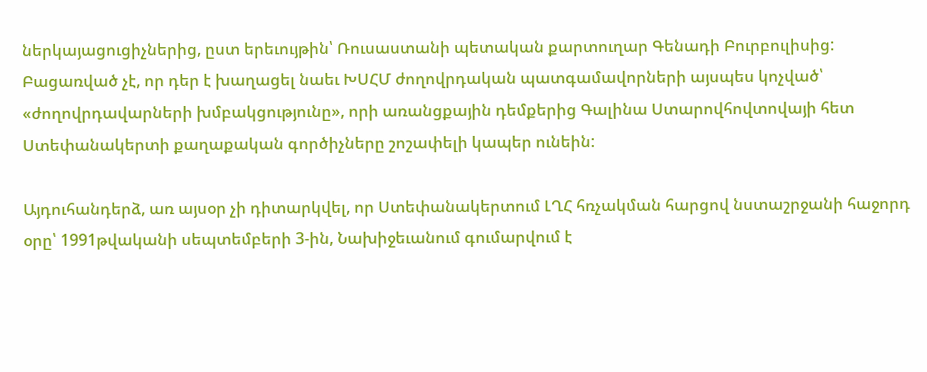ներկայացուցիչներից, ըստ երեւույթին՝ Ռուսաստանի պետական քարտուղար Գենադի Բուրբուլիսից: Բացառված չէ, որ դեր է խաղացել նաեւ ԽՍՀՄ ժողովրդական պատգամավորների այսպես կոչված՝ «ժողովրդավարների խմբակցությունը», որի առանցքային դեմքերից Գալինա Ստարովհովտովայի հետ Ստեփանակերտի քաղաքական գործիչները շոշափելի կապեր ունեին:

Այդուհանդերձ, առ այսօր չի դիտարկվել, որ Ստեփանակերտում ԼՂՀ հռչակման հարցով նստաշրջանի հաջորդ օրը՝ 1991թվականի սեպտեմբերի 3‑ին, Նախիջեւանում գումարվում է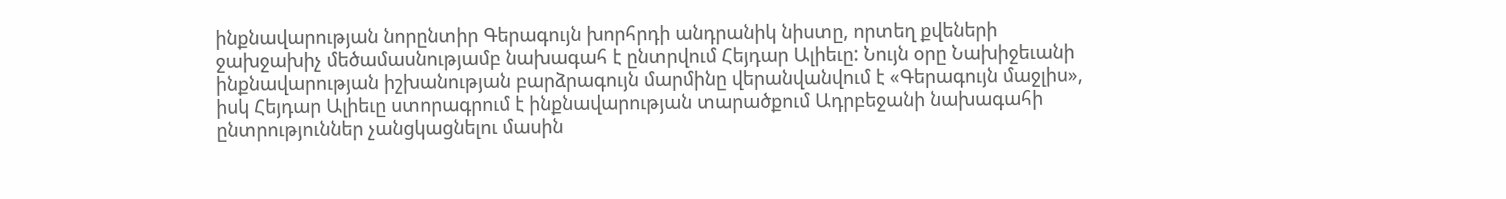ինքնավարության նորընտիր Գերագույն խորհրդի անդրանիկ նիստը, որտեղ քվեների ջախջախիչ մեծամասնությամբ նախագահ է ընտրվում Հեյդար Ալիեւը: Նույն օրը Նախիջեւանի ինքնավարության իշխանության բարձրագույն մարմինը վերանվանվում է «Գերագույն մաջլիս», իսկ Հեյդար Ալիեւը ստորագրում է ինքնավարության տարածքում Ադրբեջանի նախագահի ընտրություններ չանցկացնելու մասին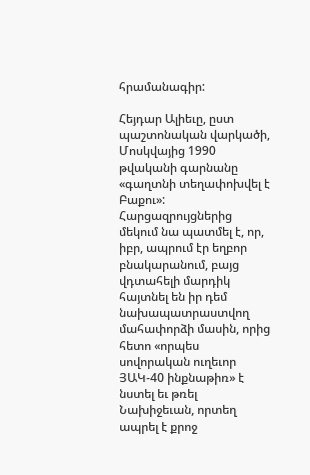հրամանագիր:

Հեյդար Ալիեւը, ըստ պաշտոնական վարկածի, Մոսկվայից 1990 թվականի գարնանը «գաղտնի տեղափոխվել է Բաքու»: Հարցազրույցներից մեկում նա պատմել է, որ, իբր, ապրում էր եղբոր բնակարանում, բայց վդտահելի մարդիկ հայտնել են իր դեմ նախապատրաստվող մահափորձի մասին, որից հետո «որպես սովորական ուղեւոր ՅԱԿ-40 ինքնաթիռ» է նստել եւ թռել Նախիջեւան, որտեղ ապրել է քրոջ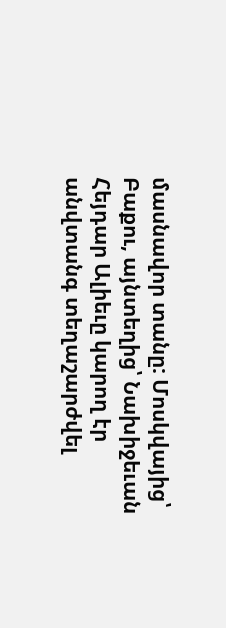մասնավոր տանը: Մոսկվայից՝ Բաքու, այնտեղից՝ Նախիջեւան Հեյդար Ալիեւը կարող էր անվտանգ տեղաշարժվել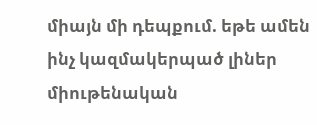միայն մի դեպքում. եթե ամեն ինչ կազմակերպած լիներ միութենական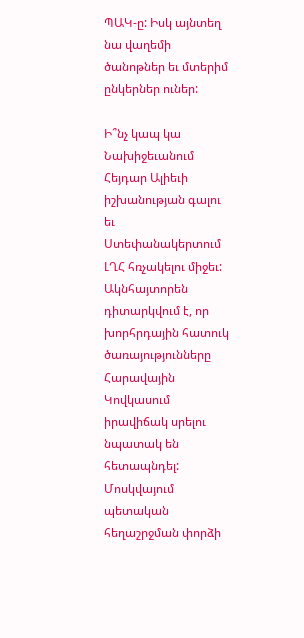ՊԱԿ‑ը: Իսկ այնտեղ նա վաղեմի ծանոթներ եւ մտերիմ ընկերներ ուներ:

Ի՞նչ կապ կա Նախիջեւանում Հեյդար Ալիեւի իշխանության գալու եւ Ստեփանակերտում ԼՂՀ հռչակելու միջեւ: Ակնհայտորեն դիտարկվում է, որ խորհրդային հատուկ ծառայությունները Հարավային Կովկասում իրավիճակ սրելու նպատակ են հետապնդել: Մոսկվայում պետական հեղաշրջման փորձի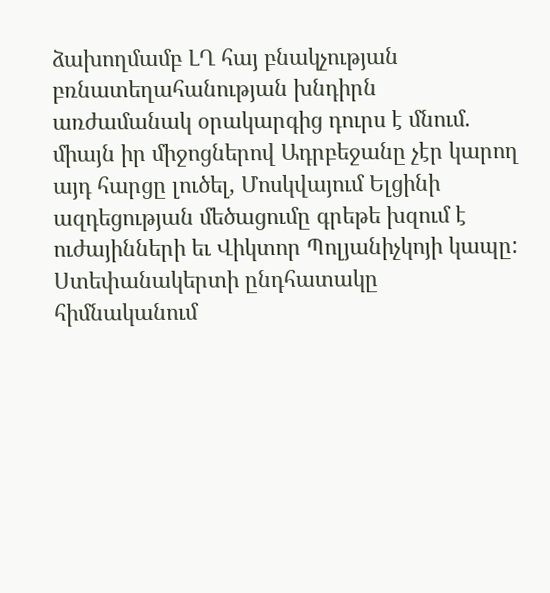ձախողմամբ ԼՂ հայ բնակչության բռնատեղահանության խնդիրն առժամանակ օրակարգից դուրս է մնում. միայն իր միջոցներով Ադրբեջանը չէր կարող այդ հարցը լուծել, Մոսկվայում Ելցինի ազդեցության մեծացումը գրեթե խզում է ուժայինների եւ Վիկտոր Պոլյանիչկոյի կապը: Ստեփանակերտի ընդհատակը հիմնականում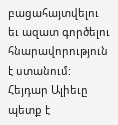բացահայտվելու եւ ազատ գործելու հնարավորություն է ստանում: Հեյդար Ալիեւը պետք է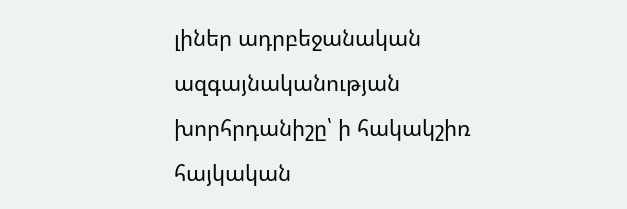լիներ ադրբեջանական ազգայնականության խորհրդանիշը՝ ի հակակշիռ հայկական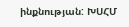ինքնության: ԽՍՀՄ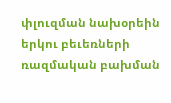փլուզման նախօրեին երկու բեւեռների ռազմական բախման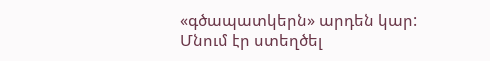«գծապատկերն» արդեն կար: Մնում էր ստեղծել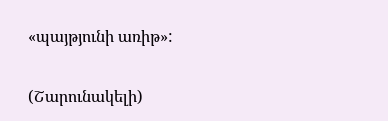«պայթյունի առիթ»:

(Շարունակելի)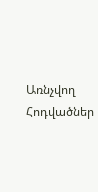Առնչվող Հոդվածներ